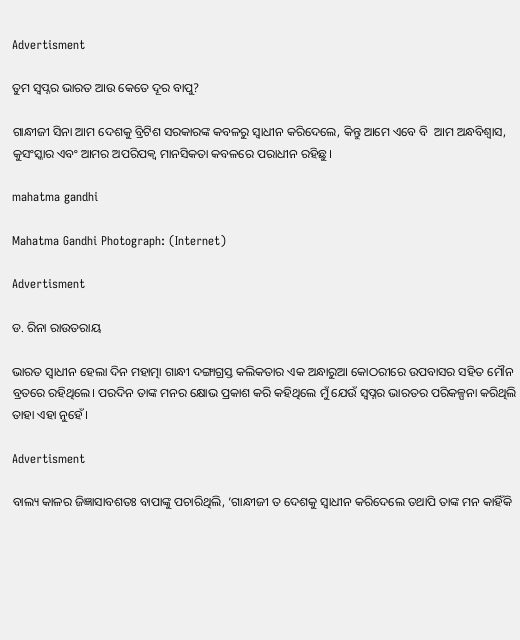Advertisment

ତୁମ ସ୍ୱପ୍ନର ଭାରତ ଆଉ କେତେ ଦୂର ବାପୁ?

ଗାନ୍ଧୀଜୀ ସିନା ଆମ ଦେଶକୁ ବ୍ରିଟିଶ ସରକାରଙ୍କ କବଳରୁ ସ୍ୱାଧୀନ କରିଦେଲେ, କିନ୍ତୁ ଆମେ ଏବେ ବି  ଆମ ଅନ୍ଧବିଶ୍ୱାସ, କୁସଂସ୍କାର ଏବଂ ଆମର ଅପରିପକ୍ୱ ମାନସିକତା କବଳରେ ପରାଧୀନ ରହିଛୁ।

mahatma gandhi

Mahatma Gandhi Photograph: (Internet)

Advertisment

ଡ. ରିନା ରାଉତରାୟ

ଭାରତ ସ୍ୱାଧୀନ ହେଲା ଦିନ ମହାତ୍ମା ଗାନ୍ଧୀ ଦଙ୍ଗାଗ୍ରସ୍ତ କଲିକତାର ଏକ ଅନ୍ଧାରୁଆ କୋଠରୀରେ ଉପବାସର ସହିତ ମୌନ ବ୍ରତରେ ରହିଥିଲେ। ପରଦିନ ତାଙ୍କ ମନର କ୍ଷୋଭ ପ୍ରକାଶ କରି କହିଥିଲେ ମୁଁ ଯେଉଁ ସ୍ୱପ୍ନର ଭାରତର ପରିକଳ୍ପନା କରିଥିଲି ତାହା ଏହା ନୁହେଁ।

Advertisment

ବାଲ୍ୟ କାଳର ଜିଜ୍ଞାସାବଶତଃ ବାପାଙ୍କୁ ପଚାରିଥିଲି, ‘ଗାନ୍ଧୀଜୀ ତ ଦେଶକୁ ସ୍ୱାଧୀନ କରିଦେଲେ ତଥାପି ତାଙ୍କ ମନ କାହିଁକି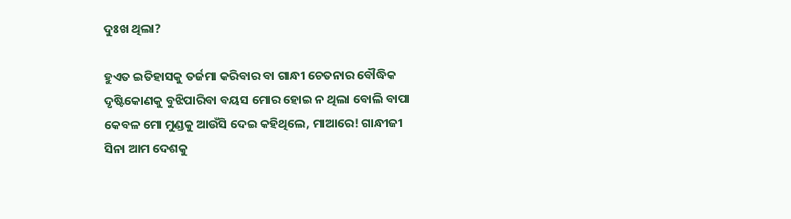ଦୁଃଖ ଥିଲା?

ହୁଏତ ଇତିହାସକୁ ତର୍ଜମା କରିବାର ବା ଗାନ୍ଧୀ ଚେତନାର ବୌଦ୍ଧିକ ଦୃଷ୍ଟିକୋଣକୁ ବୁଝିପାରିବା ବୟସ ମୋର ହୋଇ ନ ଥିଲା ବୋଲି ବାପା କେବଳ ମୋ ମୁଣ୍ଡକୁ ଆଉଁସି ଦେଇ କହିଥିଲେ, ମାଆରେ! ଗାନ୍ଧୀଜୀ ସିନା ଆମ ଦେଶକୁ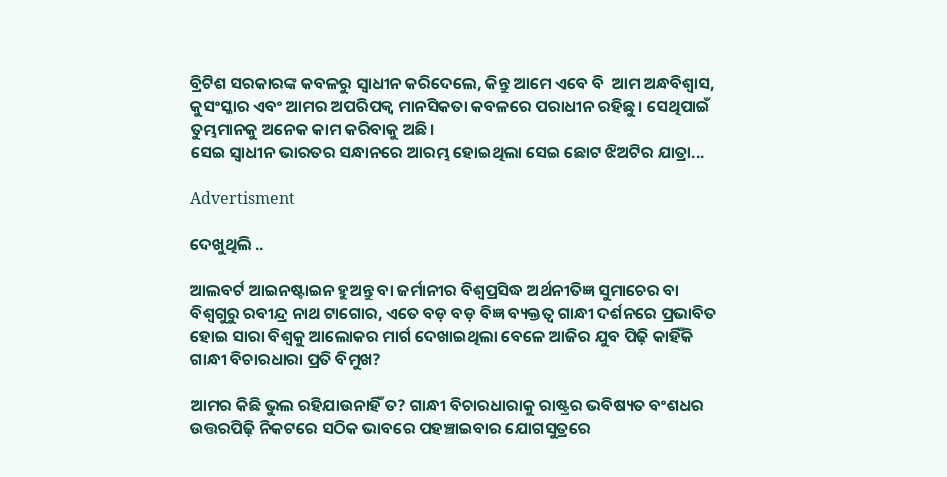ବ୍ରିଟିଶ ସରକାରଙ୍କ କବଳରୁ ସ୍ୱାଧୀନ କରିଦେଲେ, କିନ୍ତୁ ଆମେ ଏବେ ବି  ଆମ ଅନ୍ଧବିଶ୍ୱାସ, କୁସଂସ୍କାର ଏବଂ ଆମର ଅପରିପକ୍ୱ ମାନସିକତା କବଳରେ ପରାଧୀନ ରହିଛୁ। ସେଥିପାଇଁ ତୁମ୍ଭମାନକୁ ଅନେକ କାମ କରିବାକୁ ଅଛି।
ସେଇ ସ୍ୱାଧୀନ ଭାରତର ସନ୍ଧାନରେ ଆରମ୍ଭ ହୋଇଥିଲା ସେଇ ଛୋଟ ଝିଅଟିର ଯାତ୍ରା...

Advertisment

ଦେଖୁଥିଲି ..

ଆଲବର୍ଟ ଆଇନଷ୍ଟାଇନ ହୁଅନ୍ତୁ ବା ଜର୍ମାନୀର ବିଶ୍ୱପ୍ରସିଦ୍ଧ ଅର୍ଥନୀତିଜ୍ଞ ସୁମାଚେର ବା ବିଶ୍ୱଗୁରୁ ରବୀନ୍ଦ୍ର ନାଥ ଟାଗୋର, ଏତେ ବଡ଼ ବଡ଼ ବିଜ୍ଞ ବ୍ୟକ୍ତତ୍ୱ ଗାନ୍ଧୀ ଦର୍ଶନରେ ପ୍ରଭାବିତ ହୋଇ ସାରା ବିଶ୍ୱକୁ ଆଲୋକର ମାର୍ଗ ଦେଖାଇଥିଲା ବେଳେ ଆଜିର ଯୁବ ପିଢ଼ି କାହିଁକି ଗାନ୍ଧୀ ବିଚାରଧାରା ପ୍ରତି ବିମୁଖ?

ଆମର କିଛି ଭୁଲ ରହିଯାଉନାହିଁ ତ? ଗାନ୍ଧୀ ବିଚାରଧାରାକୁ ରାଷ୍ଟ୍ରର ଭବିଷ୍ୟତ ବଂଶଧର ଉତ୍ତରପିଢ଼ି ନିକଟରେ ସଠିକ ଭାବରେ ପହଞ୍ଚାଇବାର ଯୋଗସୁତ୍ରରେ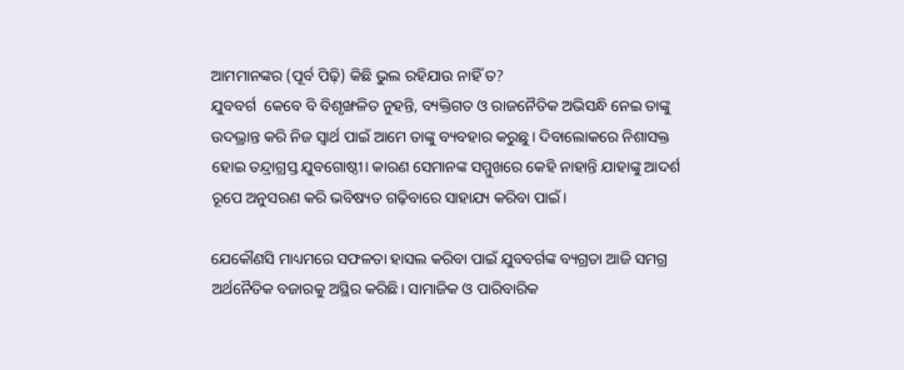ଆମମାନଙ୍କର (ପୂର୍ବ ପିଢ଼ି) କିଛି ଭୁଲ ରହିଯାଉ ନାହିଁ ତ?
ଯୁବବର୍ଗ  କେବେ ବି ବିଶୃଙ୍ଖଳିତ ନୁହନ୍ତି, ବ୍ୟକ୍ତିଗତ ଓ ରାଜନୈତିକ ଅଭିସନ୍ଧି ନେଇ ତାଙ୍କୁ ଉଦଭ୍ରାନ୍ତ କରି ନିଜ ସ୍ୱାର୍ଥ ପାଇଁ ଆମେ ତାଙ୍କୁ ବ୍ୟବହାର କରୁଛୁ। ଦିବାଲୋକରେ ନିଶାସକ୍ତ ହୋଇ ତନ୍ଦ୍ରାଗ୍ରସ୍ତ ଯୁବଗୋଷ୍ଠୀ। କାରଣ ସେମାନଙ୍କ ସମ୍ମୁଖରେ କେହି ନାହାନ୍ତି ଯାହାଙ୍କୁ ଆଦର୍ଶ ରୂପେ ଅନୁସରଣ କରି ଭବିଷ୍ୟତ ଗଢ଼ିବାରେ ସାହାଯ୍ୟ କରିବା ପାଇଁ।

ଯେକୌଣସି ମାଧ୍ୟମରେ ସଫଳତା ହାସଲ କରିବା ପାଇଁ ଯୁବବର୍ଗଙ୍କ ବ୍ୟଗ୍ରତା ଆଜି ସମଗ୍ର ଅର୍ଥନୈତିକ ବଜାରକୁ ଅସ୍ଥିର କରିଛି। ସାମାଜିକ ଓ ପାରିବାରିକ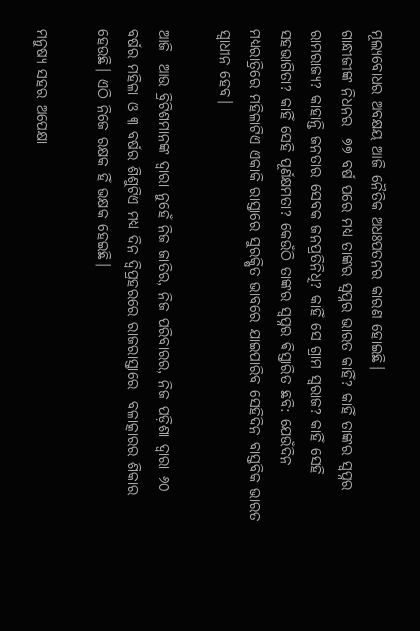ମୂଲ୍ୟବୋଧର ଅବକ୍ଷୟ ଆଜି ନୈତିକ ଅଧଃପତନର କାରଣ ହୋଇଛି।
ଗାନ୍ଧୀଜୀଙ୍କ ନିଧନର  ୭୭ ବର୍ଷ ପରେ ମଧ୍ୟ ତାଙ୍କର ସ୍ୱପ୍ନର ଭାରତ କାହିଁ? କାହିଁ ତାଙ୍କର ସ୍ୱପ୍ନର ରାମରାଜ୍ୟ? କାହାନ୍ତି ଜନତାର ସେବକ ଜନପ୍ରତିନିଧି? କାହିଁ ସେ ଗ୍ରାମ ସ୍ୱରାଜ? କାହିଁ ସେହି ସହଭାଗିତା? କାହିଁ ସେହି ପୂର୍ଣକ୍ଷମତା? କେଉଁଠି ତାଙ୍କର ସ୍ୱପ୍ନର ଵିସ୍ତାରିତ ଛବି: ଯେଉଁଦିନ ମଧ୍ୟରାତ୍ରିରେ ମହିଳାଟିଏ ଏକାକି ରାସ୍ତାରେ ସୁରକ୍ଷିତ ଭାବରେ ଯାଇପାରିବ ସେହିଦିନ ବାସ୍ତବିକ ଭାରତ ସ୍ୱାଧୀନ ହେବ।

ଆଜି  ଆଉ ବ୍ରିଟିଶମାନଙ୍କ ଦ୍ୱାରା ନୁହେଁ ନିଜ ଜାତିର, ନିଜ ପରିବାରର, ନିଜ ପଡ଼ିଶା ଦ୍ୱାରା ୬୦ ବର୍ଷର ମହିଳା ଓ ୩ ବର୍ଷର ଶିଶୁଟିଏ ମଧ୍ୟ ଦିନ ଦ୍ଵିପ୍ରହରରେ ରାଜରାସ୍ତାରେ  ବଳାତ୍କାରର ଶିକାର ହେଉଛି। ଏଠି ନିଜେ ରକ୍ଷକ ହିଁ ଭକ୍ଷକ ହେଇଛି।

ମନୁଷ୍ୟ ସହର ଅପେକ୍ଷା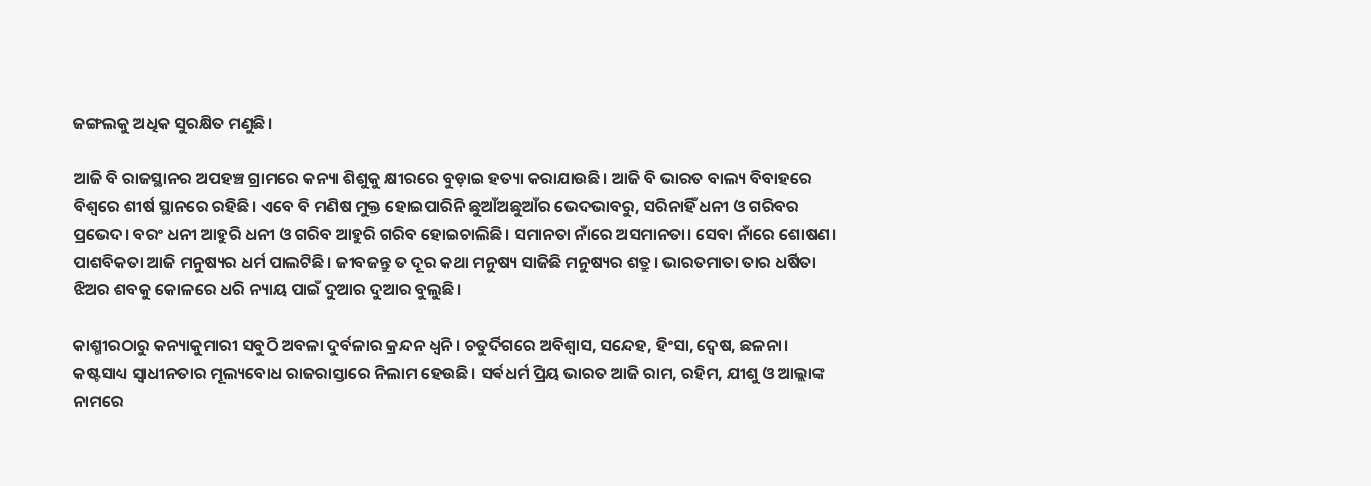ଜଙ୍ଗଲକୁ ଅଧିକ ସୁରକ୍ଷିତ ମଣୁଛି।

ଆଜି ବି ରାଜସ୍ଥାନର ଅପହଞ୍ଚ ଗ୍ରାମରେ କନ୍ୟା ଶିଶୁକୁ କ୍ଷୀରରେ ବୁଡ଼ାଇ ହତ୍ୟା କରାଯାଉଛି। ଆଜି ବି ଭାରତ ବାଲ୍ୟ ବିବାହରେ ବିଶ୍ୱରେ ଶୀର୍ଷ ସ୍ଥାନରେ ରହିଛି। ଏବେ ବି ମଣିଷ ମୁକ୍ତ ହୋଇପାରିନି ଛୁଆଁଅଛୁଆଁର ଭେଦଭାବରୁ, ସରିନାହିଁ ଧନୀ ଓ ଗରିବର ପ୍ରଭେଦ। ବରଂ ଧନୀ ଆହୁରି ଧନୀ ଓ ଗରିବ ଆହୁରି ଗରିବ ହୋଇଚାଲିଛି। ସମାନତା ନାଁରେ ଅସମାନତା। ସେବା ନାଁରେ ଶୋଷଣ। ପାଶବିକତା ଆଜି ମନୁଷ୍ୟର ଧର୍ମ ପାଲଟିଛି। ଜୀବଜନ୍ତୁ ତ ଦୂର କଥା ମନୁଷ୍ୟ ସାଜିଛି ମନୁଷ୍ୟର ଶତ୍ରୁ। ଭାରତମାତା ତାର ଧର୍ଷିତା ଝିଅର ଶବକୁ କୋଳରେ ଧରି ନ୍ୟାୟ ପାଇଁ ଦୁଆର ଦୁଆର ବୁଲୁଛି।

କାଶ୍ମୀରଠାରୁ କନ୍ୟାକୁମାରୀ ସବୁଠି ଅବଳା ଦୁର୍ବଳାର କ୍ରନ୍ଦନ ଧ୍ୱନି। ଚତୁର୍ଦିଗରେ ଅବିଶ୍ୱାସ, ସନ୍ଦେହ, ହିଂସା, ଦ୍ଵେଷ, ଛଳନା। କଷ୍ଟସାଧ୍ୟ ସ୍ୱାଧୀନତାର ମୂଲ୍ୟବୋଧ ରାଜରାସ୍ତାରେ ନିଲାମ ହେଉଛି। ସର୍ଵଧର୍ମ ପ୍ରିୟ ଭାରତ ଆଜି ରାମ, ରହିମ, ଯୀଶୁ ଓ ଆଲ୍ଲାଙ୍କ ନାମରେ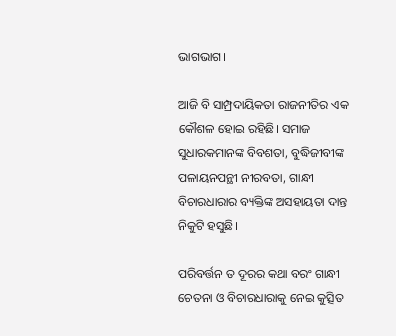ଭାଗଭାଗ।

ଆଜି ବି ସାମ୍ପ୍ରଦାୟିକତା ରାଜନୀତିର ଏକ କୌଶଳ ହୋଇ ରହିଛି। ସମାଜ ସୁଧାରକମାନଙ୍କ ବିବଶତା, ବୁଦ୍ଧିଜୀବୀଙ୍କ ପଳାୟନପନ୍ଥୀ ନୀରବତା, ଗାନ୍ଧୀ ବିଚାରଧାରାର ବ୍ୟକ୍ତିଙ୍କ ଅସହାୟତା ଦାନ୍ତ ନିକୁଟି ହସୁଛି।

ପରିବର୍ତ୍ତନ ତ ଦୂରର କଥା ବରଂ ଗାନ୍ଧୀ ଚେତନା ଓ ବିଚାରଧାରାକୁ ନେଇ କୁତ୍ସିତ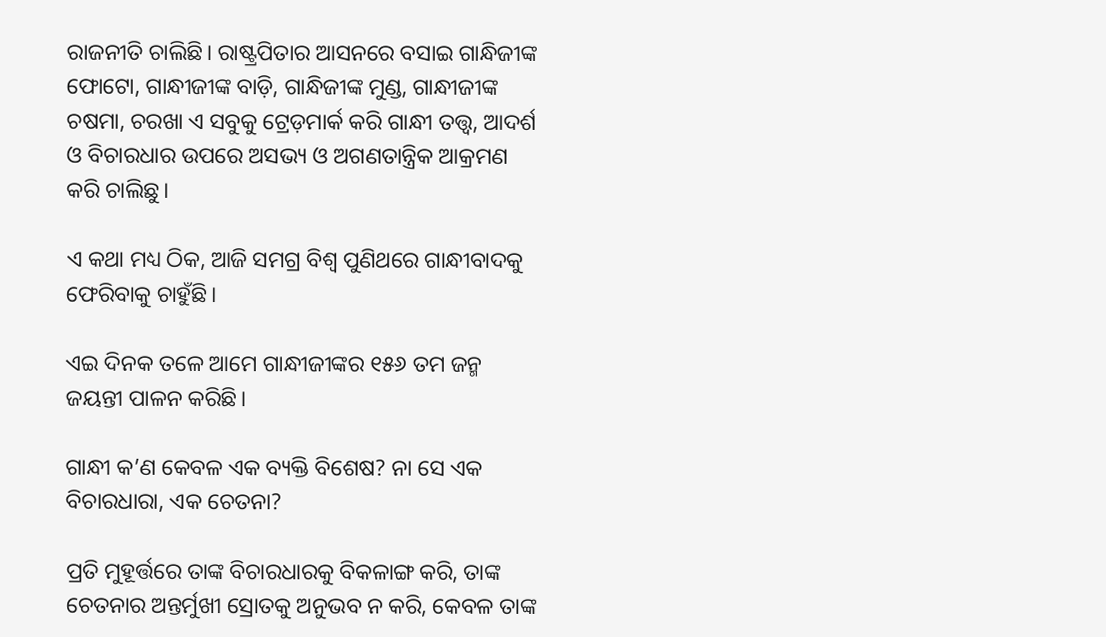ରାଜନୀତି ଚାଲିଛି। ରାଷ୍ଟ୍ରପିତାର ଆସନରେ ବସାଇ ଗାନ୍ଧିଜୀଙ୍କ ଫୋଟୋ, ଗାନ୍ଧୀଜୀଙ୍କ ବାଡ଼ି, ଗାନ୍ଧିଜୀଙ୍କ ମୁଣ୍ଡ, ଗାନ୍ଧୀଜୀଙ୍କ ଚଷମା, ଚରଖା ଏ ସବୁକୁ ଟ୍ରେଡ଼ମାର୍କ କରି ଗାନ୍ଧୀ ତତ୍ତ୍ୱ, ଆଦର୍ଶ ଓ ବିଚାରଧାର ଉପରେ ଅସଭ୍ୟ ଓ ଅଗଣତାନ୍ତ୍ରିକ ଆକ୍ରମଣ କରି ଚାଲିଛୁ।

ଏ କଥା ମଧ୍ୟ ଠିକ, ଆଜି ସମଗ୍ର ବିଶ୍ୱ ପୁଣିଥରେ ଗାନ୍ଧୀବାଦକୁ ଫେରିବାକୁ ଚାହୁଁଛି।

ଏଇ ଦିନକ ତଳେ ଆମେ ଗାନ୍ଧୀଜୀଙ୍କର ୧୫୬ ତମ ଜନ୍ମ ଜୟନ୍ତୀ ପାଳନ କରିଛି।

ଗାନ୍ଧୀ କ’ଣ କେବଳ ଏକ ବ୍ୟକ୍ତି ବିଶେଷ? ନା ସେ ଏକ ବିଚାରଧାରା, ଏକ ଚେତନା?

ପ୍ରତି ମୁହୂର୍ତ୍ତରେ ତାଙ୍କ ବିଚାରଧାରକୁ ବିକଳାଙ୍ଗ କରି, ତାଙ୍କ ଚେତନାର ଅନ୍ତର୍ମୁଖୀ ସ୍ରୋତକୁ ଅନୁଭବ ନ କରି, କେବଳ ତାଙ୍କ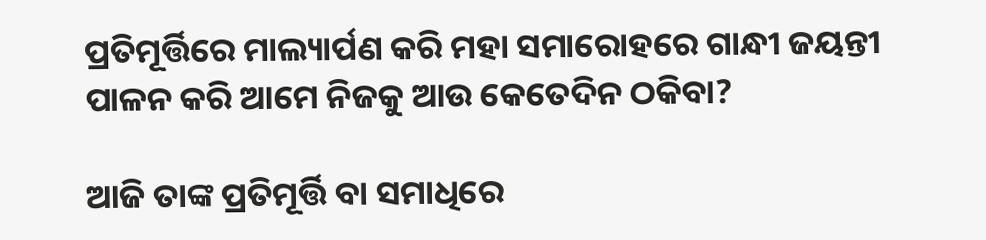ପ୍ରତିମୂର୍ତ୍ତିରେ ମାଲ୍ୟାର୍ପଣ କରି ମହା ସମାରୋହରେ ଗାନ୍ଧୀ ଜୟନ୍ତୀ ପାଳନ କରି ଆମେ ନିଜକୁ ଆଉ କେତେଦିନ ଠକିବା?

ଆଜି ତାଙ୍କ ପ୍ରତିମୂର୍ତ୍ତି ବା ସମାଧିରେ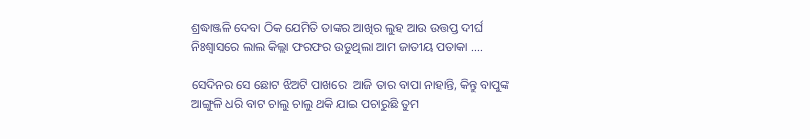ଶ୍ରଦ୍ଧାଞ୍ଜଳି ଦେବା ଠିକ ଯେମିତି ତାଙ୍କର ଆଖିର ଲୁହ ଆଉ ଉତ୍ତପ୍ତ ଦୀର୍ଘ ନିଃଶ୍ୱାସରେ ଲାଲ କିଲ୍ଲା ଫରଫର ଉଡୁଥିଲା ଆମ ଜାତୀୟ ପତାକା ....

ସେଦିନର ସେ ଛୋଟ ଝିଅଟି ପାଖରେ  ଆଜି ତାର ବାପା ନାହାନ୍ତି, କିନ୍ତୁ ବାପୁଙ୍କ  ଆଙ୍ଗୁଳି ଧରି ବାଟ ଚାଲୁ ଚାଲୁ ଥକି ଯାଇ ପଚାରୁଛି ତୁମ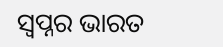ସ୍ୱପ୍ନର ଭାରତ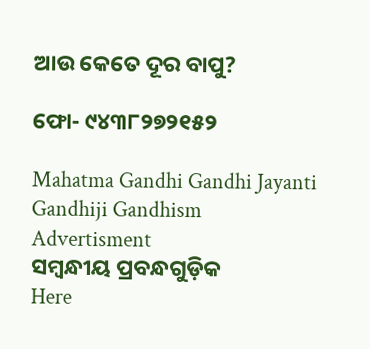ଆଉ କେତେ ଦୂର ବାପୁ?

ଫୋ- ୯୪୩୮୨୭୨୧୫୨

Mahatma Gandhi Gandhi Jayanti Gandhiji Gandhism
Advertisment
ସମ୍ବନ୍ଧୀୟ ପ୍ରବନ୍ଧଗୁଡ଼ିକ
Here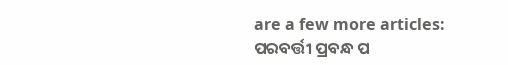are a few more articles:
ପରବର୍ତ୍ତୀ ପ୍ରବନ୍ଧ ପ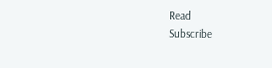Read
Subscribe